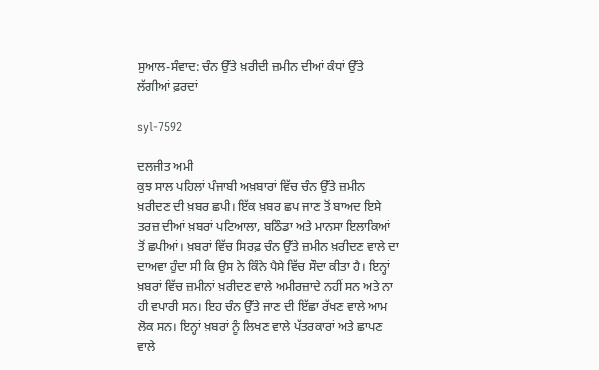ਸੁਆਲ-ਸੰਵਾਦ: ਚੰਨ ਉੱਤੇ ਖ਼ਰੀਦੀ ਜ਼ਮੀਨ ਦੀਆਂ ਕੰਧਾਂ ਉੱਤੇ ਲੱਗੀਆਂ ਫ਼ਰਦਾਂ

syl-7592

ਦਲਜੀਤ ਅਮੀ
ਕੁਝ ਸਾਲ ਪਹਿਲਾਂ ਪੰਜਾਬੀ ਅਖ਼ਬਾਰਾਂ ਵਿੱਚ ਚੰਨ ਉੱਤੇ ਜ਼ਮੀਨ ਖ਼ਰੀਦਣ ਦੀ ਖ਼ਬਰ ਛਪੀ। ਇੱਕ ਖ਼ਬਰ ਛਪ ਜਾਣ ਤੋਂ ਬਾਅਦ ਇਸੇ ਤਰਜ਼ ਦੀਆਂ ਖ਼ਬਰਾਂ ਪਟਿਆਲਾ, ਬਠਿੰਡਾ ਅਤੇ ਮਾਨਸਾ ਇਲਾਕਿਆਂ ਤੋਂ ਛਪੀਆਂ। ਖ਼ਬਰਾਂ ਵਿੱਚ ਸਿਰਫ਼ ਚੰਨ ਉੱਤੇ ਜ਼ਮੀਨ ਖ਼ਰੀਦਣ ਵਾਲੇ ਦਾ ਦਾਅਵਾ ਹੁੰਦਾ ਸੀ ਕਿ ਉਸ ਨੇ ਕਿੰਨੇ ਪੈਸੇ ਵਿੱਚ ਸੌਦਾ ਕੀਤਾ ਹੈ। ਇਨ੍ਹਾਂ ਖ਼ਬਰਾਂ ਵਿੱਚ ਜ਼ਮੀਨਾਂ ਖ਼ਰੀਦਣ ਵਾਲੇ ਅਮੀਰਜ਼ਾਦੇ ਨਹੀਂ ਸਨ ਅਤੇ ਨਾ ਹੀ ਵਪਾਰੀ ਸਨ। ਇਹ ਚੰਨ ਉੱਤੇ ਜਾਣ ਦੀ ਇੱਛਾ ਰੱਖਣ ਵਾਲੇ ਆਮ ਲੋਕ ਸਨ। ਇਨ੍ਹਾਂ ਖ਼ਬਰਾਂ ਨੂੰ ਲਿਖਣ ਵਾਲੇ ਪੱਤਰਕਾਰਾਂ ਅਤੇ ਛਾਪਣ ਵਾਲੇ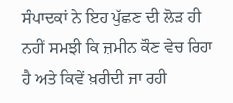ਸੰਪਾਦਕਾਂ ਨੇ ਇਹ ਪੁੱਛਣ ਦੀ ਲੋੜ ਹੀ ਨਹੀਂ ਸਮਝੀ ਕਿ ਜ਼ਮੀਨ ਕੌਣ ਵੇਚ ਰਿਹਾ ਹੈ ਅਤੇ ਕਿਵੇਂ ਖ਼ਰੀਦੀ ਜਾ ਰਹੀ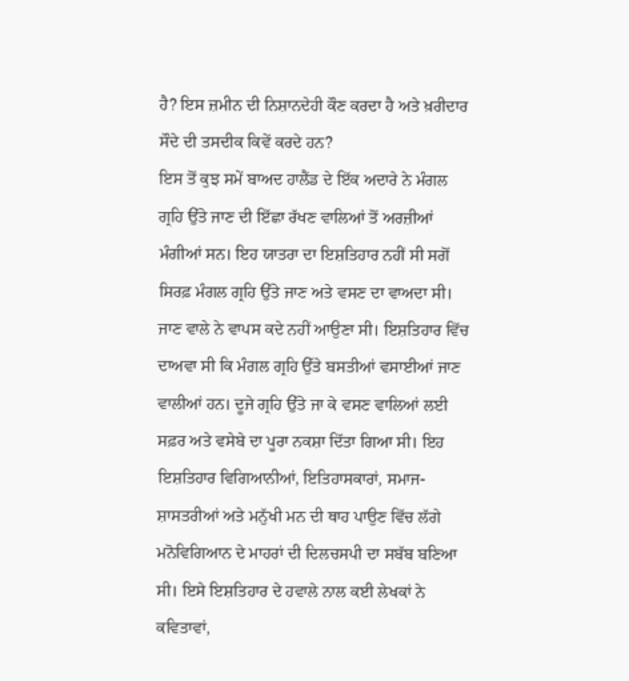ਹੈ? ਇਸ ਜ਼ਮੀਨ ਦੀ ਨਿਸ਼ਾਨਦੇਹੀ ਕੌਣ ਕਰਦਾ ਹੈ ਅਤੇ ਖ਼ਰੀਦਾਰ ਸੌਦੇ ਦੀ ਤਸਦੀਕ ਕਿਵੇਂ ਕਰਦੇ ਹਨ?
ਇਸ ਤੋਂ ਕੁਝ ਸਮੇਂ ਬਾਅਦ ਹਾਲੈਂਡ ਦੇ ਇੱਕ ਅਦਾਰੇ ਨੇ ਮੰਗਲ ਗ੍ਰਹਿ ਉੱਤੇ ਜਾਣ ਦੀ ਇੱਛਾ ਰੱਖਣ ਵਾਲਿਆਂ ਤੋਂ ਅਰਜ਼ੀਆਂ ਮੰਗੀਆਂ ਸਨ। ਇਹ ਯਾਤਰਾ ਦਾ ਇਸ਼ਤਿਹਾਰ ਨਹੀਂ ਸੀ ਸਗੋਂ ਸਿਰਫ਼ ਮੰਗਲ ਗ੍ਰਹਿ ਉੱਤੇ ਜਾਣ ਅਤੇ ਵਸਣ ਦਾ ਵਾਅਦਾ ਸੀ। ਜਾਣ ਵਾਲੇ ਨੇ ਵਾਪਸ ਕਦੇ ਨਹੀਂ ਆਉਣਾ ਸੀ। ਇਸ਼ਤਿਹਾਰ ਵਿੱਚ ਦਾਅਵਾ ਸੀ ਕਿ ਮੰਗਲ ਗ੍ਰਹਿ ਉੱਤੇ ਬਸਤੀਆਂ ਵਸਾਈਆਂ ਜਾਣ ਵਾਲੀਆਂ ਹਨ। ਦੂਜੇ ਗ੍ਰਹਿ ਉੱਤੇ ਜਾ ਕੇ ਵਸਣ ਵਾਲਿਆਂ ਲਈ ਸਫ਼ਰ ਅਤੇ ਵਸੇਬੇ ਦਾ ਪੂਰਾ ਨਕਸ਼ਾ ਦਿੱਤਾ ਗਿਆ ਸੀ। ਇਹ ਇਸ਼ਤਿਹਾਰ ਵਿਗਿਆਨੀਆਂ, ਇਤਿਹਾਸਕਾਰਾਂ, ਸਮਾਜ-ਸ਼ਾਸਤਰੀਆਂ ਅਤੇ ਮਨੁੱਖੀ ਮਨ ਦੀ ਥਾਹ ਪਾਉਣ ਵਿੱਚ ਲੱਗੇ ਮਨੋਵਿਗਿਆਨ ਦੇ ਮਾਹਰਾਂ ਦੀ ਦਿਲਚਸਪੀ ਦਾ ਸਬੱਬ ਬਣਿਆ ਸੀ। ਇਸੇ ਇਸ਼ਤਿਹਾਰ ਦੇ ਹਵਾਲੇ ਨਾਲ ਕਈ ਲੇਖਕਾਂ ਨੇ ਕਵਿਤਾਵਾਂ,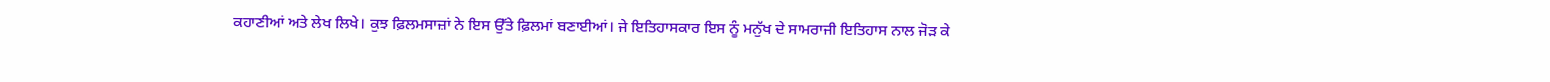ਕਹਾਣੀਆਂ ਅਤੇ ਲੇਖ ਲਿਖੇ। ਕੁਝ ਫ਼ਿਲਮਸਾਜ਼ਾਂ ਨੇ ਇਸ ਉੱਤੇ ਫ਼ਿਲਮਾਂ ਬਣਾਈਆਂ। ਜੇ ਇਤਿਹਾਸਕਾਰ ਇਸ ਨੂੰ ਮਨੁੱਖ ਦੇ ਸਾਮਰਾਜੀ ਇਤਿਹਾਸ ਨਾਲ ਜੋੜ ਕੇ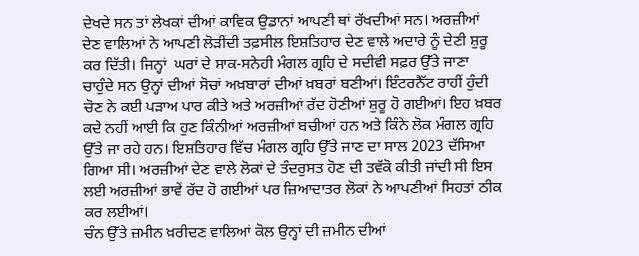ਦੇਖਦੇ ਸਨ ਤਾਂ ਲੇਖਕਾਂ ਦੀਆਂ ਕਾਵਿਕ ਉਡਾਨਾਂ ਆਪਣੀ ਥਾਂ ਰੱਖਦੀਆਂ ਸਨ। ਅਰਜ਼ੀਆਂ ਦੇਣ ਵਾਲਿਆਂ ਨੇ ਆਪਣੀ ਲੋੜੀਂਦੀ ਤਫ਼ਸੀਲ ਇਸ਼ਤਿਹਾਰ ਦੇਣ ਵਾਲੇ ਅਦਾਰੇ ਨੂੰ ਦੇਣੀ ਸ਼ੁਰੂ ਕਰ ਦਿੱਤੀ। ਜਿਨ੍ਹਾਂ  ਘਰਾਂ ਦੇ ਸਾਕ-ਸਨੇਹੀ ਮੰਗਲ ਗ੍ਰਹਿ ਦੇ ਸਦੀਵੀ ਸਫ਼ਰ ਉੱਤੇ ਜਾਣਾ ਚਾਹੁੰਦੇ ਸਨ ਉਨ੍ਹਾਂ ਦੀਆਂ ਸੋਚਾਂ ਅਖ਼ਬਾਰਾਂ ਦੀਆਂ ਖ਼ਬਰਾਂ ਬਣੀਆਂ। ਇੰਟਰਨੈੱਟ ਰਾਹੀਂ ਹੁੰਦੀ ਚੋਣ ਨੇ ਕਈ ਪੜਾਅ ਪਾਰ ਕੀਤੇ ਅਤੇ ਅਰਜ਼ੀਆਂ ਰੱਦ ਹੋਣੀਆਂ ਸ਼ੁਰੂ ਹੋ ਗਈਆਂ। ਇਹ ਖ਼ਬਰ ਕਦੇ ਨਹੀਂ ਆਈ ਕਿ ਹੁਣ ਕਿੰਨੀਆਂ ਅਰਜ਼ੀਆਂ ਬਚੀਆਂ ਹਨ ਅਤੇ ਕਿੰਨੇ ਲੋਕ ਮੰਗਲ ਗ੍ਰਹਿ ਉੱਤੇ ਜਾ ਰਹੇ ਹਨ। ਇਸ਼ਤਿਹਾਰ ਵਿੱਚ ਮੰਗਲ ਗ੍ਰਹਿ ਉੱਤੇ ਜਾਣ ਦਾ ਸਾਲ 2023 ਦੱਸਿਆ ਗਿਆ ਸੀ। ਅਰਜ਼ੀਆਂ ਦੇਣ ਵਾਲੇ ਲੋਕਾਂ ਦੇ ਤੰਦਰੁਸਤ ਹੋਣ ਦੀ ਤਵੱਕੋ ਕੀਤੀ ਜਾਂਦੀ ਸੀ ਇਸ ਲਈ ਅਰਜ਼ੀਆਂ ਭਾਵੇਂ ਰੱਦ ਹੋ ਗਈਆਂ ਪਰ ਜ਼ਿਆਦਾਤਰ ਲੋਕਾਂ ਨੇ ਆਪਣੀਆਂ ਸਿਹਤਾਂ ਠੀਕ ਕਰ ਲਈਆਂ।
ਚੰਨ ਉੱਤੇ ਜ਼ਮੀਨ ਖ਼ਰੀਦਣ ਵਾਲਿਆਂ ਕੋਲ ਉਨ੍ਹਾਂ ਦੀ ਜ਼ਮੀਨ ਦੀਆਂ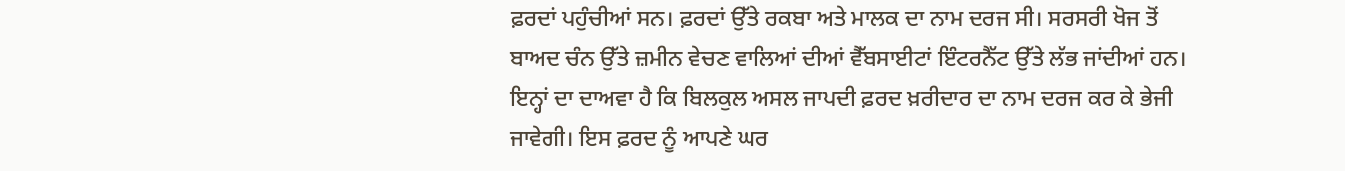ਫ਼ਰਦਾਂ ਪਹੁੰਚੀਆਂ ਸਨ। ਫ਼ਰਦਾਂ ਉੱਤੇ ਰਕਬਾ ਅਤੇ ਮਾਲਕ ਦਾ ਨਾਮ ਦਰਜ ਸੀ। ਸਰਸਰੀ ਖੋਜ ਤੋਂ ਬਾਅਦ ਚੰਨ ਉੱਤੇ ਜ਼ਮੀਨ ਵੇਚਣ ਵਾਲਿਆਂ ਦੀਆਂ ਵੈੱਬਸਾਈਟਾਂ ਇੰਟਰਨੈੱਟ ਉੱਤੇ ਲੱਭ ਜਾਂਦੀਆਂ ਹਨ। ਇਨ੍ਹਾਂ ਦਾ ਦਾਅਵਾ ਹੈ ਕਿ ਬਿਲਕੁਲ ਅਸਲ ਜਾਪਦੀ ਫ਼ਰਦ ਖ਼ਰੀਦਾਰ ਦਾ ਨਾਮ ਦਰਜ ਕਰ ਕੇ ਭੇਜੀ ਜਾਵੇਗੀ। ਇਸ ਫ਼ਰਦ ਨੂੰ ਆਪਣੇ ਘਰ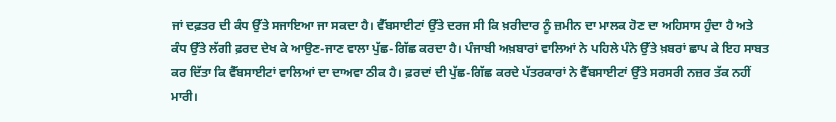ਜਾਂ ਦਫ਼ਤਰ ਦੀ ਕੰਧ ਉੱਤੇ ਸਜਾਇਆ ਜਾ ਸਕਦਾ ਹੈ। ਵੈੱਬਸਾਈਟਾਂ ਉੱਤੇ ਦਰਜ ਸੀ ਕਿ ਖ਼ਰੀਦਾਰ ਨੂੰ ਜ਼ਮੀਨ ਦਾ ਮਾਲਕ ਹੋਣ ਦਾ ਅਹਿਸਾਸ ਹੁੰਦਾ ਹੈ ਅਤੇ ਕੰਧ ਉੱਤੇ ਲੱਗੀ ਫ਼ਰਦ ਦੇਖ ਕੇ ਆਉਣ-ਜਾਣ ਵਾਲਾ ਪੁੱਛ-ਗਿੱਛ ਕਰਦਾ ਹੈ। ਪੰਜਾਬੀ ਅਖ਼ਬਾਰਾਂ ਵਾਲਿਆਂ ਨੇ ਪਹਿਲੇ ਪੰਨੇ ਉੱਤੇ ਖ਼ਬਰਾਂ ਛਾਪ ਕੇ ਇਹ ਸਾਬਤ ਕਰ ਦਿੱਤਾ ਕਿ ਵੈੱਬਸਾਈਟਾਂ ਵਾਲਿਆਂ ਦਾ ਦਾਅਵਾ ਠੀਕ ਹੈ। ਫ਼ਰਦਾਂ ਦੀ ਪੁੱਛ-ਗਿੱਛ ਕਰਦੇ ਪੱਤਰਕਾਰਾਂ ਨੇ ਵੈੱਬਸਾਈਟਾਂ ਉੱਤੇ ਸਰਸਰੀ ਨਜ਼ਰ ਤੱਕ ਨਹੀਂ ਮਾਰੀ।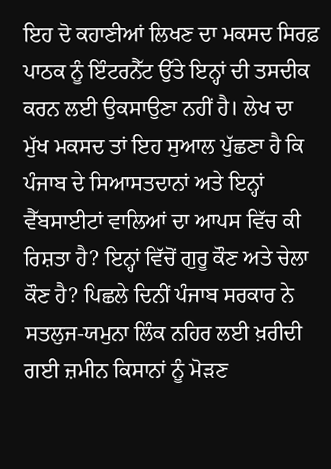ਇਹ ਦੋ ਕਹਾਣੀਆਂ ਲਿਖਣ ਦਾ ਮਕਸਦ ਸਿਰਫ਼ ਪਾਠਕ ਨੂੰ ਇੰਟਰਨੈੱਟ ਉੱਤੇ ਇਨ੍ਹਾਂ ਦੀ ਤਸਦੀਕ ਕਰਨ ਲਈ ਉਕਸਾਉਣਾ ਨਹੀਂ ਹੈ। ਲੇਖ ਦਾ ਮੁੱਖ ਮਕਸਦ ਤਾਂ ਇਹ ਸੁਆਲ ਪੁੱਛਣਾ ਹੈ ਕਿ ਪੰਜਾਬ ਦੇ ਸਿਆਸਤਦਾਨਾਂ ਅਤੇ ਇਨ੍ਹਾਂ ਵੈੱਬਸਾਈਟਾਂ ਵਾਲਿਆਂ ਦਾ ਆਪਸ ਵਿੱਚ ਕੀ ਰਿਸ਼ਤਾ ਹੈ? ਇਨ੍ਹਾਂ ਵਿੱਚੋਂ ਗੁਰੂ ਕੌਣ ਅਤੇ ਚੇਲਾ ਕੌਣ ਹੈ? ਪਿਛਲੇ ਦਿਨੀਂ ਪੰਜਾਬ ਸਰਕਾਰ ਨੇ ਸਤਲੁਜ-ਯਮੁਨਾ ਲਿੰਕ ਨਹਿਰ ਲਈ ਖ਼ਰੀਦੀ ਗਈ ਜ਼ਮੀਨ ਕਿਸਾਨਾਂ ਨੂੰ ਮੋੜਣ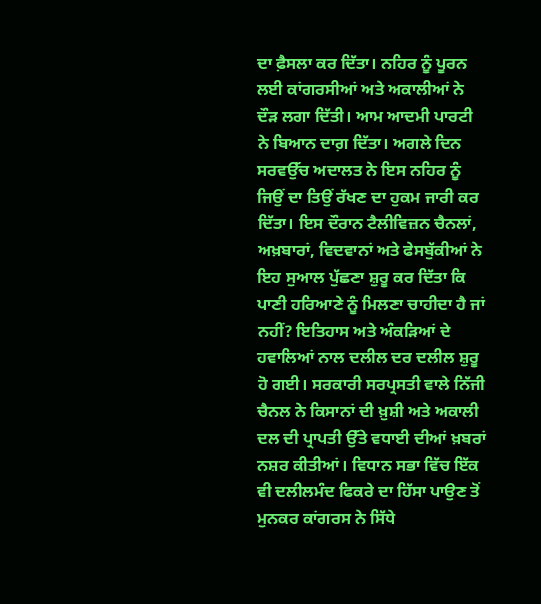ਦਾ ਫ਼ੈਸਲਾ ਕਰ ਦਿੱਤਾ। ਨਹਿਰ ਨੂੰ ਪੂਰਨ ਲਈ ਕਾਂਗਰਸੀਆਂ ਅਤੇ ਅਕਾਲੀਆਂ ਨੇ ਦੌੜ ਲਗਾ ਦਿੱਤੀ। ਆਮ ਆਦਮੀ ਪਾਰਟੀ ਨੇ ਬਿਆਨ ਦਾਗ਼ ਦਿੱਤਾ। ਅਗਲੇ ਦਿਨ ਸਰਵਉੱਚ ਅਦਾਲਤ ਨੇ ਇਸ ਨਹਿਰ ਨੂੰ ਜਿਉਂ ਦਾ ਤਿਉਂ ਰੱਖਣ ਦਾ ਹੁਕਮ ਜਾਰੀ ਕਰ ਦਿੱਤਾ। ਇਸ ਦੌਰਾਨ ਟੈਲੀਵਿਜ਼ਨ ਚੈਨਲਾਂ, ਅਖ਼ਬਾਰਾਂ, ਵਿਦਵਾਨਾਂ ਅਤੇ ਫੇਸਬੁੱਕੀਆਂ ਨੇ ਇਹ ਸੁਆਲ ਪੁੱਛਣਾ ਸ਼ੁਰੂ ਕਰ ਦਿੱਤਾ ਕਿ ਪਾਣੀ ਹਰਿਆਣੇ ਨੂੰ ਮਿਲਣਾ ਚਾਹੀਦਾ ਹੈ ਜਾਂ ਨਹੀਂ? ਇਤਿਹਾਸ ਅਤੇ ਅੰਕੜਿਆਂ ਦੇ ਹਵਾਲਿਆਂ ਨਾਲ ਦਲੀਲ ਦਰ ਦਲੀਲ ਸ਼ੁਰੂ ਹੋ ਗਈ। ਸਰਕਾਰੀ ਸਰਪ੍ਰਸਤੀ ਵਾਲੇ ਨਿੱਜੀ ਚੈਨਲ ਨੇ ਕਿਸਾਨਾਂ ਦੀ ਖ਼ੁਸ਼ੀ ਅਤੇ ਅਕਾਲੀ ਦਲ ਦੀ ਪ੍ਰਾਪਤੀ ਉੱਤੇ ਵਧਾਈ ਦੀਆਂ ਖ਼ਬਰਾਂ ਨਸ਼ਰ ਕੀਤੀਆਂ। ਵਿਧਾਨ ਸਭਾ ਵਿੱਚ ਇੱਕ ਵੀ ਦਲੀਲਮੰਦ ਫਿਕਰੇ ਦਾ ਹਿੱਸਾ ਪਾਉਣ ਤੋਂ ਮੁਨਕਰ ਕਾਂਗਰਸ ਨੇ ਸਿੱਧੇ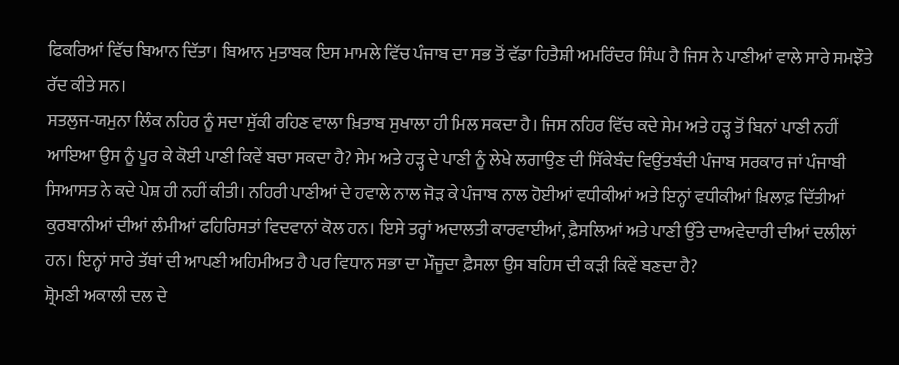ਫਿਕਰਿਆਂ ਵਿੱਚ ਬਿਆਨ ਦਿੱਤਾ। ਬਿਆਨ ਮੁਤਾਬਕ ਇਸ ਮਾਮਲੇ ਵਿੱਚ ਪੰਜਾਬ ਦਾ ਸਭ ਤੋਂ ਵੱਡਾ ਹਿਤੈਸ਼ੀ ਅਮਰਿੰਦਰ ਸਿੰਘ ਹੈ ਜਿਸ ਨੇ ਪਾਣੀਆਂ ਵਾਲੇ ਸਾਰੇ ਸਮਝੌਤੇ ਰੱਦ ਕੀਤੇ ਸਨ।
ਸਤਲੁਜ-ਯਮੁਨਾ ਲਿੰਕ ਨਹਿਰ ਨੂੰ ਸਦਾ ਸੁੱਕੀ ਰਹਿਣ ਵਾਲਾ ਖ਼ਿਤਾਬ ਸੁਖਾਲਾ ਹੀ ਮਿਲ ਸਕਦਾ ਹੈ। ਜਿਸ ਨਹਿਰ ਵਿੱਚ ਕਦੇ ਸੇਮ ਅਤੇ ਹੜ੍ਹ ਤੋਂ ਬਿਨਾਂ ਪਾਣੀ ਨਹੀਂ ਆਇਆ ਉਸ ਨੂੰ ਪੂਰ ਕੇ ਕੋਈ ਪਾਣੀ ਕਿਵੇਂ ਬਚਾ ਸਕਦਾ ਹੈ? ਸੇਮ ਅਤੇ ਹੜ੍ਹ ਦੇ ਪਾਣੀ ਨੂੰ ਲੇਖੇ ਲਗਾਉਣ ਦੀ ਸਿੱਕੇਬੰਦ ਵਿਉਂਤਬੰਦੀ ਪੰਜਾਬ ਸਰਕਾਰ ਜਾਂ ਪੰਜਾਬੀ ਸਿਆਸਤ ਨੇ ਕਦੇ ਪੇਸ਼ ਹੀ ਨਹੀਂ ਕੀਤੀ। ਨਹਿਰੀ ਪਾਣੀਆਂ ਦੇ ਹਵਾਲੇ ਨਾਲ ਜੋੜ ਕੇ ਪੰਜਾਬ ਨਾਲ ਹੋਈਆਂ ਵਧੀਕੀਆਂ ਅਤੇ ਇਨ੍ਹਾਂ ਵਧੀਕੀਆਂ ਖ਼ਿਲਾਫ਼ ਦਿੱਤੀਆਂ ਕੁਰਬਾਨੀਆਂ ਦੀਆਂ ਲੰਮੀਆਂ ਫਹਿਰਿਸਤਾਂ ਵਿਦਵਾਨਾਂ ਕੋਲ ਹਨ। ਇਸੇ ਤਰ੍ਹਾਂ ਅਦਾਲਤੀ ਕਾਰਵਾਈਆਂ, ਫ਼ੈਸਲਿਆਂ ਅਤੇ ਪਾਣੀ ਉੱਤੇ ਦਾਅਵੇਦਾਰੀ ਦੀਆਂ ਦਲੀਲਾਂ ਹਨ। ਇਨ੍ਹਾਂ ਸਾਰੇ ਤੱਥਾਂ ਦੀ ਆਪਣੀ ਅਹਿਮੀਅਤ ਹੈ ਪਰ ਵਿਧਾਨ ਸਭਾ ਦਾ ਮੌਜੂਦਾ ਫ਼ੈਸਲਾ ਉਸ ਬਹਿਸ ਦੀ ਕੜੀ ਕਿਵੇਂ ਬਣਦਾ ਹੈ?
ਸ਼੍ਰੋਮਣੀ ਅਕਾਲੀ ਦਲ ਦੇ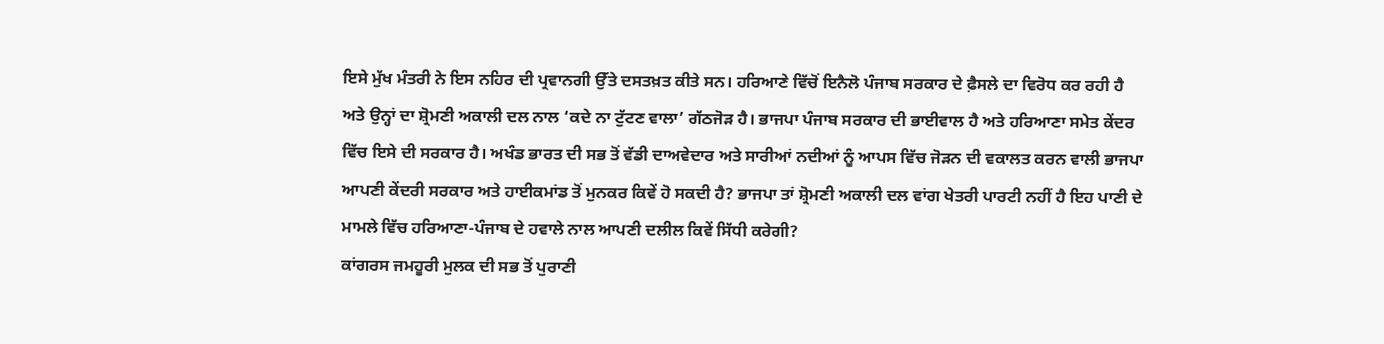ਇਸੇ ਮੁੱਖ ਮੰਤਰੀ ਨੇ ਇਸ ਨਹਿਰ ਦੀ ਪ੍ਰਵਾਨਗੀ ਉੱਤੇ ਦਸਤਖ਼ਤ ਕੀਤੇ ਸਨ। ਹਰਿਆਣੇ ਵਿੱਚੋਂ ਇਨੈਲੋ ਪੰਜਾਬ ਸਰਕਾਰ ਦੇ ਫ਼ੈਸਲੇ ਦਾ ਵਿਰੋਧ ਕਰ ਰਹੀ ਹੈ ਅਤੇ ਉਨ੍ਹਾਂ ਦਾ ਸ਼੍ਰੋਮਣੀ ਅਕਾਲੀ ਦਲ ਨਾਲ ‘ਕਦੇ ਨਾ ਟੁੱਟਣ ਵਾਲਾ’ ਗੱਠਜੋੜ ਹੈ। ਭਾਜਪਾ ਪੰਜਾਬ ਸਰਕਾਰ ਦੀ ਭਾਈਵਾਲ ਹੈ ਅਤੇ ਹਰਿਆਣਾ ਸਮੇਤ ਕੇਂਦਰ ਵਿੱਚ ਇਸੇ ਦੀ ਸਰਕਾਰ ਹੈ। ਅਖੰਡ ਭਾਰਤ ਦੀ ਸਭ ਤੋਂ ਵੱਡੀ ਦਾਅਵੇਦਾਰ ਅਤੇ ਸਾਰੀਆਂ ਨਦੀਆਂ ਨੂੰ ਆਪਸ ਵਿੱਚ ਜੋੜਨ ਦੀ ਵਕਾਲਤ ਕਰਨ ਵਾਲੀ ਭਾਜਪਾ ਆਪਣੀ ਕੇਂਦਰੀ ਸਰਕਾਰ ਅਤੇ ਹਾਈਕਮਾਂਡ ਤੋਂ ਮੁਨਕਰ ਕਿਵੇਂ ਹੋ ਸਕਦੀ ਹੈ? ਭਾਜਪਾ ਤਾਂ ਸ਼੍ਰੋਮਣੀ ਅਕਾਲੀ ਦਲ ਵਾਂਗ ਖੇਤਰੀ ਪਾਰਟੀ ਨਹੀਂ ਹੈ ਇਹ ਪਾਣੀ ਦੇ ਮਾਮਲੇ ਵਿੱਚ ਹਰਿਆਣਾ-ਪੰਜਾਬ ਦੇ ਹਵਾਲੇ ਨਾਲ ਆਪਣੀ ਦਲੀਲ ਕਿਵੇਂ ਸਿੱਧੀ ਕਰੇਗੀ?
ਕਾਂਗਰਸ ਜਮਹੂਰੀ ਮੁਲਕ ਦੀ ਸਭ ਤੋਂ ਪੁਰਾਣੀ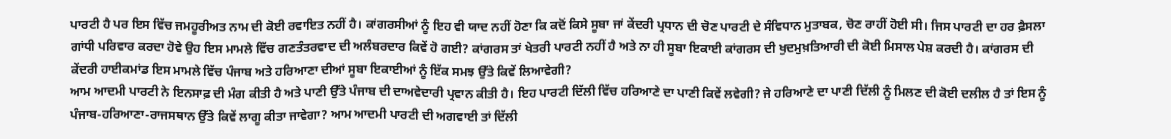ਪਾਰਟੀ ਹੈ ਪਰ ਇਸ ਵਿੱਚ ਜਮਹੂਰੀਅਤ ਨਾਮ ਦੀ ਕੋਈ ਰਵਾਇਤ ਨਹੀਂ ਹੈ। ਕਾਂਗਰਸੀਆਂ ਨੂੰ ਇਹ ਵੀ ਯਾਦ ਨਹੀਂ ਹੋਣਾ ਕਿ ਕਦੋਂ ਕਿਸੇ ਸੂਬਾ ਜਾਂ ਕੇਂਦਰੀ ਪ੍ਰਧਾਨ ਦੀ ਚੋਣ ਪਾਰਟੀ ਦੇ ਸੰਵਿਧਾਨ ਮੁਤਾਬਕ, ਚੋਣ ਰਾਹੀਂ ਹੋਈ ਸੀ। ਜਿਸ ਪਾਰਟੀ ਦਾ ਹਰ ਫ਼ੈਸਲਾ ਗਾਂਧੀ ਪਰਿਵਾਰ ਕਰਦਾ ਹੋਵੇ ਉਹ ਇਸ ਮਾਮਲੇ ਵਿੱਚ ਗਣਤੰਤਰਵਾਦ ਦੀ ਅਲੰਬਰਦਾਰ ਕਿਵੇਂ ਹੋ ਗਈ? ਕਾਂਗਰਸ ਤਾਂ ਖੇਤਰੀ ਪਾਰਟੀ ਨਹੀਂ ਹੈ ਅਤੇ ਨਾ ਹੀ ਸੂਬਾ ਇਕਾਈ ਕਾਂਗਰਸ ਦੀ ਖੁਦਮੁਖ਼ਤਿਆਰੀ ਦੀ ਕੋਈ ਮਿਸਾਲ ਪੇਸ਼ ਕਰਦੀ ਹੈ। ਕਾਂਗਰਸ ਦੀ ਕੇਂਦਰੀ ਹਾਈਕਮਾਂਡ ਇਸ ਮਾਮਲੇ ਵਿੱਚ ਪੰਜਾਬ ਅਤੇ ਹਰਿਆਣਾ ਦੀਆਂ ਸੂਬਾ ਇਕਾਈਆਂ ਨੂੰ ਇੱਕ ਸਮਝ ਉੱਤੇ ਕਿਵੇਂ ਲਿਆਵੇਗੀ?
ਆਮ ਆਦਮੀ ਪਾਰਟੀ ਨੇ ਇਨਸਾਫ਼ ਦੀ ਮੰਗ ਕੀਤੀ ਹੈ ਅਤੇ ਪਾਣੀ ਉੱਤੇ ਪੰਜਾਬ ਦੀ ਦਾਅਵੇਦਾਰੀ ਪ੍ਰਵਾਨ ਕੀਤੀ ਹੈ। ਇਹ ਪਾਰਟੀ ਦਿੱਲੀ ਵਿੱਚ ਹਰਿਆਣੇ ਦਾ ਪਾਣੀ ਕਿਵੇਂ ਲਵੇਗੀ? ਜੇ ਹਰਿਆਣੇ ਦਾ ਪਾਣੀ ਦਿੱਲੀ ਨੂੰ ਮਿਲਣ ਦੀ ਕੋਈ ਦਲੀਲ ਹੈ ਤਾਂ ਇਸ ਨੂੰ ਪੰਜਾਬ-ਹਰਿਆਣਾ-ਰਾਜਸਥਾਨ ਉੱਤੇ ਕਿਵੇਂ ਲਾਗੂ ਕੀਤਾ ਜਾਵੇਗਾ? ਆਮ ਆਦਮੀ ਪਾਰਟੀ ਦੀ ਅਗਵਾਈ ਤਾਂ ਦਿੱਲੀ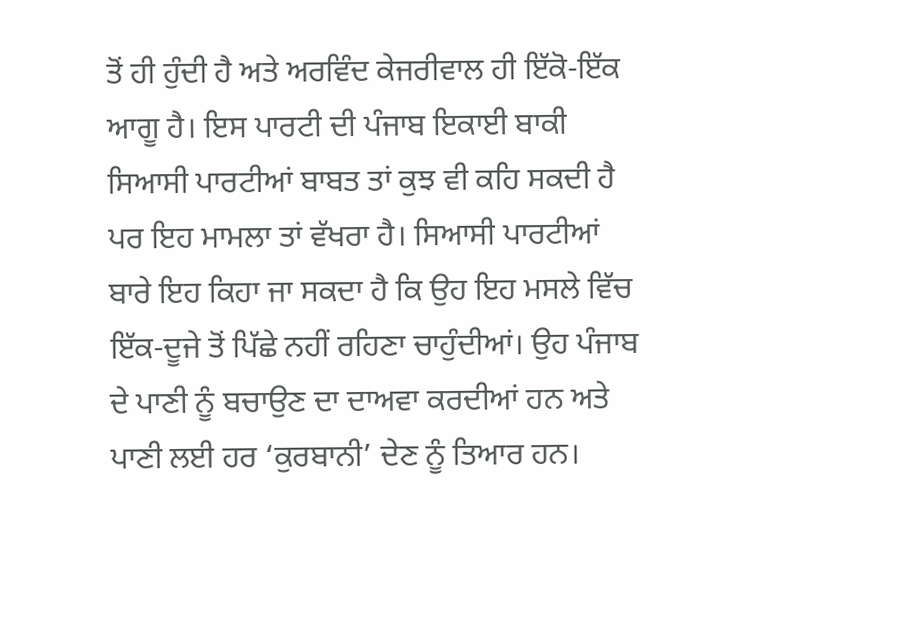ਤੋਂ ਹੀ ਹੁੰਦੀ ਹੈ ਅਤੇ ਅਰਵਿੰਦ ਕੇਜਰੀਵਾਲ ਹੀ ਇੱਕੋ-ਇੱਕ ਆਗੂ ਹੈ। ਇਸ ਪਾਰਟੀ ਦੀ ਪੰਜਾਬ ਇਕਾਈ ਬਾਕੀ ਸਿਆਸੀ ਪਾਰਟੀਆਂ ਬਾਬਤ ਤਾਂ ਕੁਝ ਵੀ ਕਹਿ ਸਕਦੀ ਹੈ ਪਰ ਇਹ ਮਾਮਲਾ ਤਾਂ ਵੱਖਰਾ ਹੈ। ਸਿਆਸੀ ਪਾਰਟੀਆਂ ਬਾਰੇ ਇਹ ਕਿਹਾ ਜਾ ਸਕਦਾ ਹੈ ਕਿ ਉਹ ਇਹ ਮਸਲੇ ਵਿੱਚ ਇੱਕ-ਦੂਜੇ ਤੋਂ ਪਿੱਛੇ ਨਹੀਂ ਰਹਿਣਾ ਚਾਹੁੰਦੀਆਂ। ਉਹ ਪੰਜਾਬ ਦੇ ਪਾਣੀ ਨੂੰ ਬਚਾਉਣ ਦਾ ਦਾਅਵਾ ਕਰਦੀਆਂ ਹਨ ਅਤੇ ਪਾਣੀ ਲਈ ਹਰ ‘ਕੁਰਬਾਨੀ’ ਦੇਣ ਨੂੰ ਤਿਆਰ ਹਨ।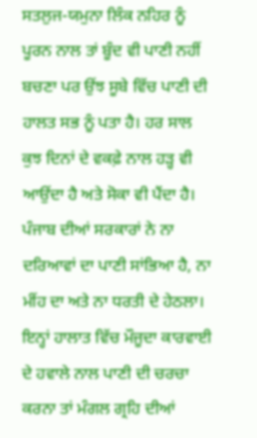ਸਤਲੁਜ-ਯਮੁਨਾ ਲਿੰਕ ਨਹਿਰ ਨੂੰ ਪੂਰਨ ਨਾਲ ਤਾਂ ਬੂੰਦ ਵੀ ਪਾਣੀ ਨਹੀਂ ਬਚਣਾ ਪਰ ਉਂਝ ਸੂਬੇ ਵਿੱਚ ਪਾਣੀ ਦੀ ਹਾਲਤ ਸਭ ਨੂੰ ਪਤਾ ਹੈ। ਹਰ ਸਾਲ ਕੁਝ ਦਿਨਾਂ ਦੇ ਵਕਫ਼ੇ ਨਾਲ ਹੜ੍ਹ ਵੀ ਆਉਂਦਾ ਹੈ ਅਤੇ ਸੋਕਾ ਵੀ ਪੈਂਦਾ ਹੈ। ਪੰਜਾਬ ਦੀਆਂ ਸਰਕਾਰਾਂ ਨੇ ਨਾ ਦਰਿਆਵਾਂ ਦਾ ਪਾਣੀ ਸਾਂਭਿਆ ਹੈ, ਨਾ ਮੀਂਹ ਦਾ ਅਤੇ ਨਾ ਧਰਤੀ ਦੇ ਹੇਠਲਾ। ਇਨ੍ਹਾਂ ਹਾਲਾਤ ਵਿੱਚ ਮੌਜੂਦਾ ਕਾਰਵਾਈ ਦੇ ਹਵਾਲੇ ਨਾਲ ਪਾਣੀ ਦੀ ਚਰਚਾ ਕਰਨਾ ਤਾਂ ਮੰਗਲ ਗ੍ਰਹਿ ਦੀਆਂ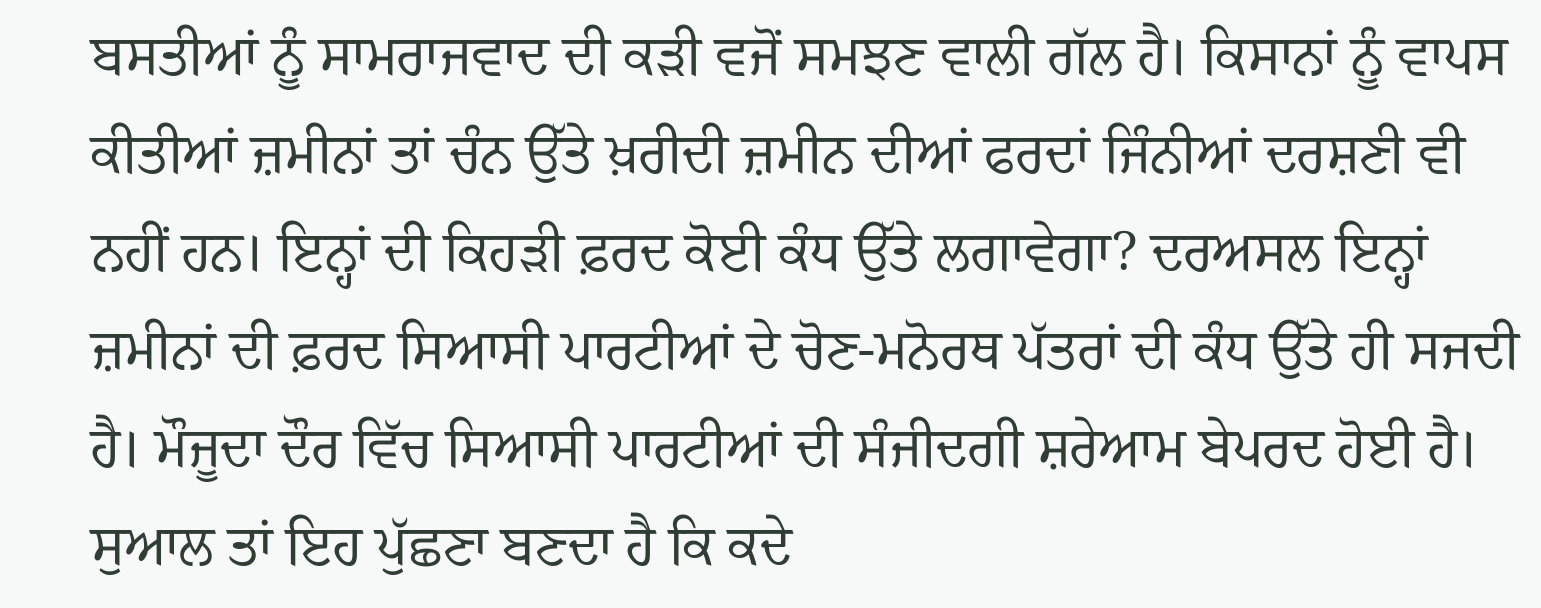ਬਸਤੀਆਂ ਨੂੰ ਸਾਮਰਾਜਵਾਦ ਦੀ ਕੜੀ ਵਜੋਂ ਸਮਝਣ ਵਾਲੀ ਗੱਲ ਹੈ। ਕਿਸਾਨਾਂ ਨੂੰ ਵਾਪਸ ਕੀਤੀਆਂ ਜ਼ਮੀਨਾਂ ਤਾਂ ਚੰਨ ਉੱਤੇ ਖ਼ਰੀਦੀ ਜ਼ਮੀਨ ਦੀਆਂ ਫਰਦਾਂ ਜਿੰਨੀਆਂ ਦਰਸ਼ਣੀ ਵੀ ਨਹੀਂ ਹਨ। ਇਨ੍ਹਾਂ ਦੀ ਕਿਹੜੀ ਫ਼ਰਦ ਕੋਈ ਕੰਧ ਉੱਤੇ ਲਗਾਵੇਗਾ? ਦਰਅਸਲ ਇਨ੍ਹਾਂ ਜ਼ਮੀਨਾਂ ਦੀ ਫ਼ਰਦ ਸਿਆਸੀ ਪਾਰਟੀਆਂ ਦੇ ਚੋਣ-ਮਨੋਰਥ ਪੱਤਰਾਂ ਦੀ ਕੰਧ ਉੱਤੇ ਹੀ ਸਜਦੀ ਹੈ। ਮੌਜੂਦਾ ਦੌਰ ਵਿੱਚ ਸਿਆਸੀ ਪਾਰਟੀਆਂ ਦੀ ਸੰਜੀਦਗੀ ਸ਼ਰੇਆਮ ਬੇਪਰਦ ਹੋਈ ਹੈ। ਸੁਆਲ ਤਾਂ ਇਹ ਪੁੱਛਣਾ ਬਣਦਾ ਹੈ ਕਿ ਕਦੇ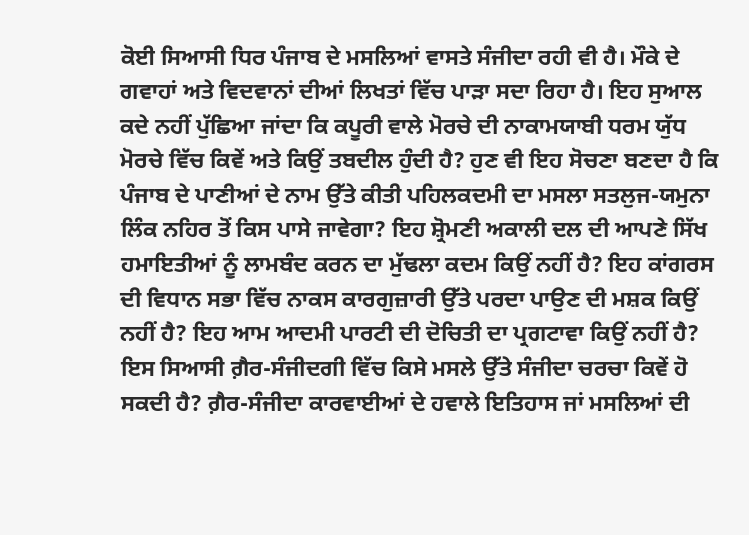ਕੋਈ ਸਿਆਸੀ ਧਿਰ ਪੰਜਾਬ ਦੇ ਮਸਲਿਆਂ ਵਾਸਤੇ ਸੰਜੀਦਾ ਰਹੀ ਵੀ ਹੈ। ਮੌਕੇ ਦੇ ਗਵਾਹਾਂ ਅਤੇ ਵਿਦਵਾਨਾਂ ਦੀਆਂ ਲਿਖਤਾਂ ਵਿੱਚ ਪਾੜਾ ਸਦਾ ਰਿਹਾ ਹੈ। ਇਹ ਸੁਆਲ ਕਦੇ ਨਹੀਂ ਪੁੱਛਿਆ ਜਾਂਦਾ ਕਿ ਕਪੂਰੀ ਵਾਲੇ ਮੋਰਚੇ ਦੀ ਨਾਕਾਮਯਾਬੀ ਧਰਮ ਯੁੱਧ ਮੋਰਚੇ ਵਿੱਚ ਕਿਵੇਂ ਅਤੇ ਕਿਉਂ ਤਬਦੀਲ ਹੁੰਦੀ ਹੈ? ਹੁਣ ਵੀ ਇਹ ਸੋਚਣਾ ਬਣਦਾ ਹੈ ਕਿ ਪੰਜਾਬ ਦੇ ਪਾਣੀਆਂ ਦੇ ਨਾਮ ਉੱਤੇ ਕੀਤੀ ਪਹਿਲਕਦਮੀ ਦਾ ਮਸਲਾ ਸਤਲੁਜ-ਯਮੁਨਾ ਲਿੰਕ ਨਹਿਰ ਤੋਂ ਕਿਸ ਪਾਸੇ ਜਾਵੇਗਾ? ਇਹ ਸ਼੍ਰੋਮਣੀ ਅਕਾਲੀ ਦਲ ਦੀ ਆਪਣੇ ਸਿੱਖ ਹਮਾਇਤੀਆਂ ਨੂੰ ਲਾਮਬੰਦ ਕਰਨ ਦਾ ਮੁੱਢਲਾ ਕਦਮ ਕਿਉਂ ਨਹੀਂ ਹੈ? ਇਹ ਕਾਂਗਰਸ ਦੀ ਵਿਧਾਨ ਸਭਾ ਵਿੱਚ ਨਾਕਸ ਕਾਰਗੁਜ਼ਾਰੀ ਉੱਤੇ ਪਰਦਾ ਪਾਉਣ ਦੀ ਮਸ਼ਕ ਕਿਉਂ ਨਹੀਂ ਹੈ? ਇਹ ਆਮ ਆਦਮੀ ਪਾਰਟੀ ਦੀ ਦੋਚਿਤੀ ਦਾ ਪ੍ਰਗਟਾਵਾ ਕਿਉਂ ਨਹੀਂ ਹੈ? ਇਸ ਸਿਆਸੀ ਗ਼ੈਰ-ਸੰਜੀਦਗੀ ਵਿੱਚ ਕਿਸੇ ਮਸਲੇ ਉੱਤੇ ਸੰਜੀਦਾ ਚਰਚਾ ਕਿਵੇਂ ਹੋ ਸਕਦੀ ਹੈ? ਗ਼ੈਰ-ਸੰਜੀਦਾ ਕਾਰਵਾਈਆਂ ਦੇ ਹਵਾਲੇ ਇਤਿਹਾਸ ਜਾਂ ਮਸਲਿਆਂ ਦੀ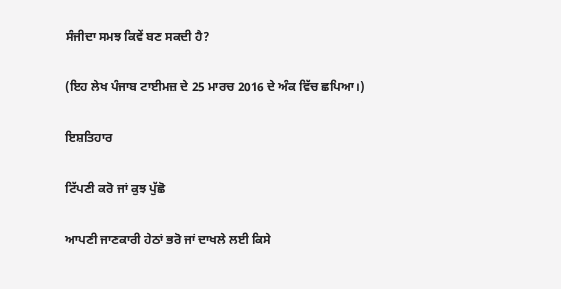ਸੰਜੀਦਾ ਸਮਝ ਕਿਵੇਂ ਬਣ ਸਕਦੀ ਹੈ?

(ਇਹ ਲੇਖ ਪੰਜਾਬ ਟਾਈਮਜ਼ ਦੇ 25 ਮਾਰਚ 2016 ਦੇ ਅੰਕ ਵਿੱਚ ਛਪਿਆ।)

ਇਸ਼ਤਿਹਾਰ

ਟਿੱਪਣੀ ਕਰੋ ਜਾਂ ਕੁਝ ਪੁੱਛੋ

ਆਪਣੀ ਜਾਣਕਾਰੀ ਹੇਠਾਂ ਭਰੋ ਜਾਂ ਦਾਖਲੇ ਲਈ ਕਿਸੇ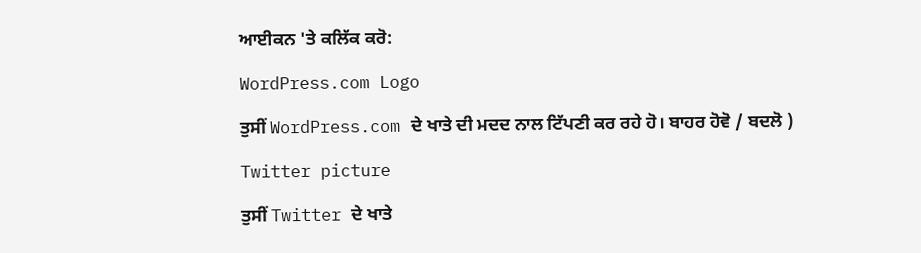ਆਈਕਨ 'ਤੇ ਕਲਿੱਕ ਕਰੋ:

WordPress.com Logo

ਤੁਸੀਂ WordPress.com ਦੇ ਖਾਤੇ ਦੀ ਮਦਦ ਨਾਲ ਟਿੱਪਣੀ ਕਰ ਰਹੇ ਹੋ। ਬਾਹਰ ਹੋਵੋ / ਬਦਲੋ )

Twitter picture

ਤੁਸੀਂ Twitter ਦੇ ਖਾਤੇ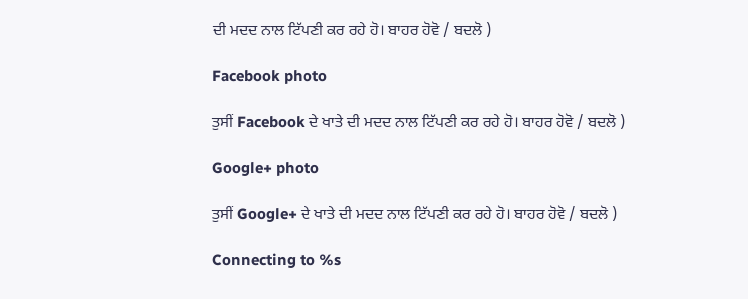ਦੀ ਮਦਦ ਨਾਲ ਟਿੱਪਣੀ ਕਰ ਰਹੇ ਹੋ। ਬਾਹਰ ਹੋਵੋ / ਬਦਲੋ )

Facebook photo

ਤੁਸੀਂ Facebook ਦੇ ਖਾਤੇ ਦੀ ਮਦਦ ਨਾਲ ਟਿੱਪਣੀ ਕਰ ਰਹੇ ਹੋ। ਬਾਹਰ ਹੋਵੋ / ਬਦਲੋ )

Google+ photo

ਤੁਸੀਂ Google+ ਦੇ ਖਾਤੇ ਦੀ ਮਦਦ ਨਾਲ ਟਿੱਪਣੀ ਕਰ ਰਹੇ ਹੋ। ਬਾਹਰ ਹੋਵੋ / ਬਦਲੋ )

Connecting to %s